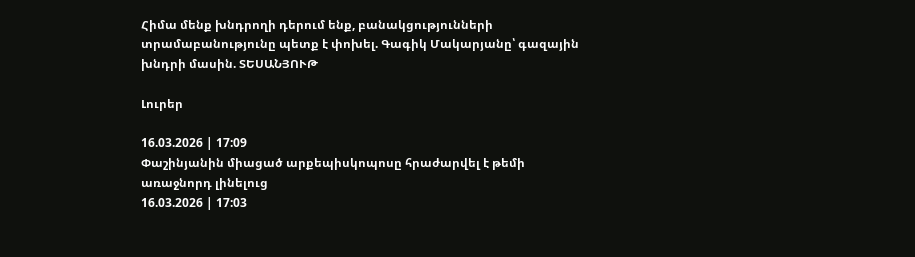Հիմա մենք խնդրողի դերում ենք, բանակցությունների տրամաբանությունը պետք է փոխել. Գագիկ Մակարյանը՝ գազային խնդրի մասին. ՏԵՍԱՆՅՈՒԹ

Լուրեր

16.03.2026 | 17:09
Փաշինյանին միացած արքեպիսկոպոսը հրաժարվել է թեմի առաջնորդ լինելուց
16.03.2026 | 17:03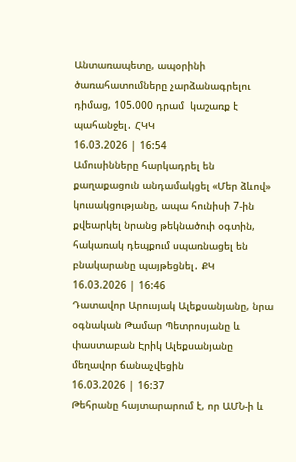Անտառապետը, ապօրինի ծառահատումները չարձանագրելու դիմաց, 105.000 դրամ  կաշառք է պահանջել․ ՀԿԿ
16.03.2026 | 16:54
Ամուսինները հարկադրել են քաղաքացուն անդամակցել «Մեր ձևով» կուսակցությանը, ապա հունիսի 7-ին քվեարկել նրանց թեկնածուի օգտին, հակառակ դեպքում սպառնացել են բնակարանը պայթեցնել․ ՔԿ
16.03.2026 | 16:46
Դատավոր Արուսյակ Ալեքսանյանը, նրա օգնական Թամար Պետրոսյանը և փաստաբան Էրիկ Ալեքսանյանը մեղավոր ճանաչվեցին
16.03.2026 | 16:37
Թեհրանը հայտարարում է, որ ԱՄՆ-ի և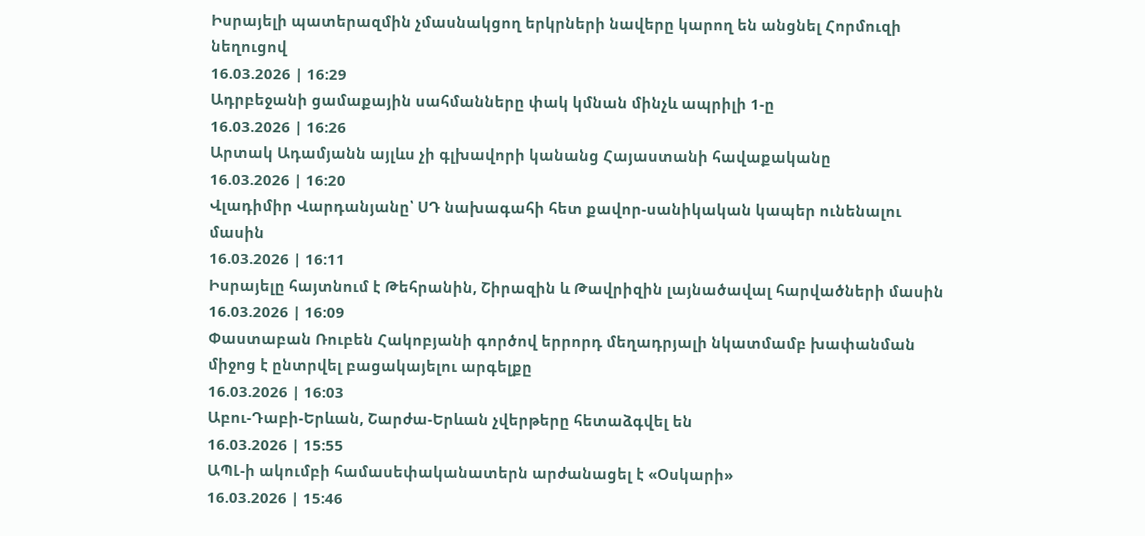Իսրայելի պատերազմին չմասնակցող երկրների նավերը կարող են անցնել Հորմուզի նեղուցով
16.03.2026 | 16:29
Ադրբեջանի ցամաքային սահմանները փակ կմնան մինչև ապրիլի 1-ը
16.03.2026 | 16:26
Արտակ Ադամյանն այլևս չի գլխավորի կանանց Հայաստանի հավաքականը
16.03.2026 | 16:20
Վլադիմիր Վարդանյանը՝ ՍԴ նախագահի հետ քավոր-սանիկական կապեր ունենալու մասին
16.03.2026 | 16:11
Իսրայելը հայտնում է Թեհրանին, Շիրազին և Թավրիզին լայնածավալ հարվածների մասին
16.03.2026 | 16:09
Փաստաբան Ռուբեն Հակոբյանի գործով երրորդ մեղադրյալի նկատմամբ խափանման միջոց է ընտրվել բացակայելու արգելքը
16.03.2026 | 16:03
Աբու-Դաբի-Երևան, Շարժա-Երևան չվերթերը հետաձգվել են
16.03.2026 | 15:55
ԱՊԼ-ի ակումբի համասեփականատերն արժանացել է «Օսկարի»
16.03.2026 | 15:46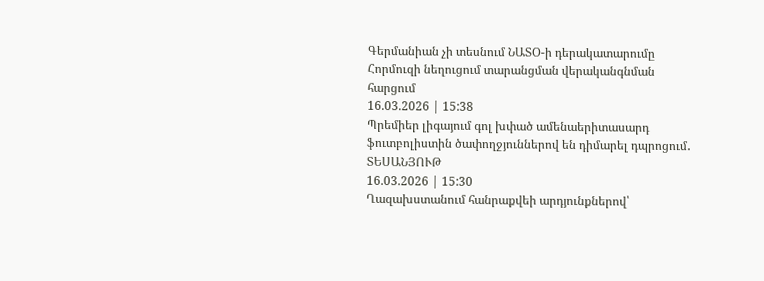Գերմանիան չի տեսնում ՆԱՏՕ-ի դերակատարումը Հորմուզի նեղուցում տարանցման վերականգնման հարցում
16.03.2026 | 15:38
Պրեմիեր լիգայում գոլ խփած ամենաերիտասարդ ֆուտբոլիստին ծափողջյուններով են դիմարել դպրոցում․ ՏԵՍԱՆՅՈՒԹ
16.03.2026 | 15:30
Ղազախստանում հանրաքվեի արդյունքներով՝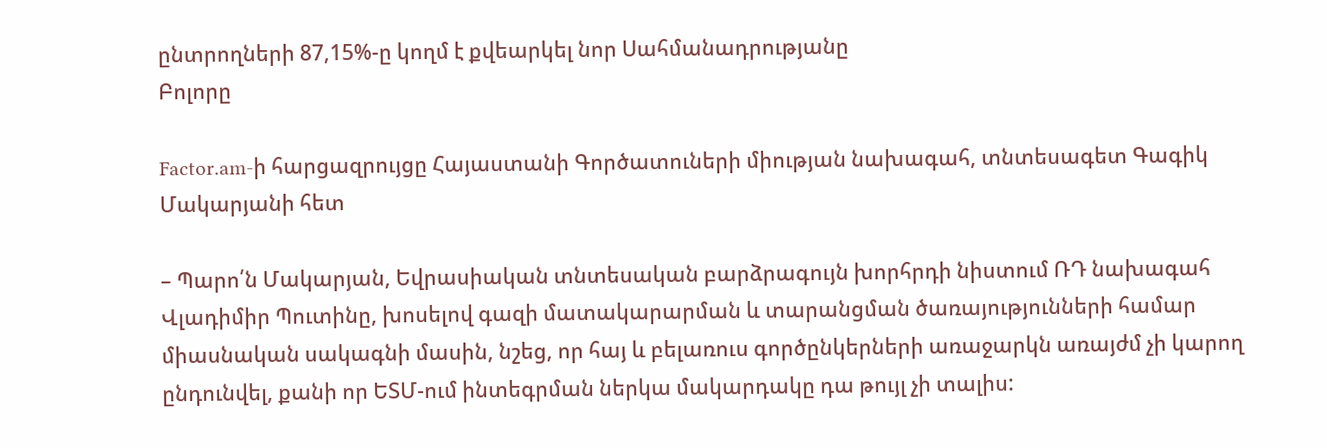ընտրողների 87,15%-ը կողմ է քվեարկել նոր Սահմանադրությանը
Բոլորը

Factor.am-ի հարցազրույցը Հայաստանի Գործատուների միության նախագահ, տնտեսագետ Գագիկ Մակարյանի հետ

– Պարո՛ն Մակարյան, Եվրասիական տնտեսական բարձրագույն խորհրդի նիստում ՌԴ նախագահ Վլադիմիր Պուտինը, խոսելով գազի մատակարարման և տարանցման ծառայությունների համար միասնական սակագնի մասին, նշեց, որ հայ և բելառուս գործընկերների առաջարկն առայժմ չի կարող ընդունվել, քանի որ ԵՏՄ-ում ինտեգրման ներկա մակարդակը դա թույլ չի տալիս: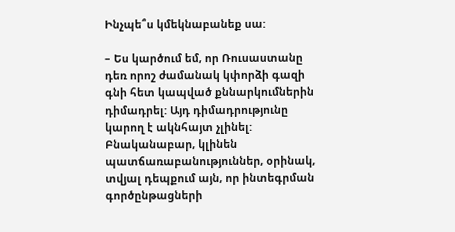Ինչպե՞ս կմեկնաբանեք սա:

– Ես կարծում եմ, որ Ռուսաստանը դեռ որոշ ժամանակ կփորձի գազի գնի հետ կապված քննարկումներին դիմադրել: Այդ դիմադրությունը կարող է ակնհայտ չլինել: Բնականաբար, կլինեն պատճառաբանություններ, օրինակ, տվյալ դեպքում այն, որ ինտեգրման գործընթացների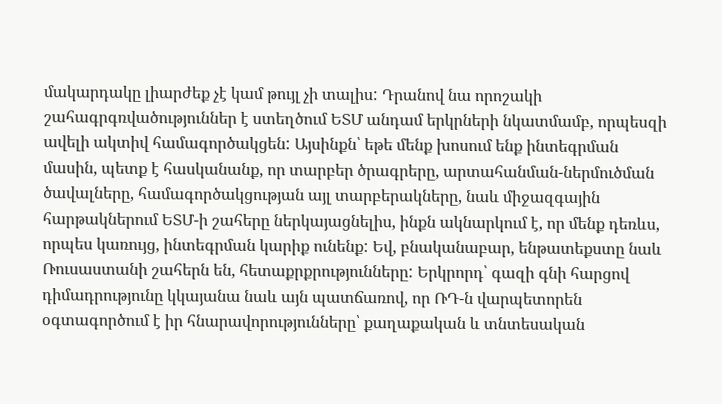մակարդակը լիարժեք չէ կամ թույլ չի տալիս: Դրանով նա որոշակի շահագրգռվածություններ է ստեղծում ԵՏՄ անդամ երկրների նկատմամբ, որպեսզի ավելի ակտիվ համագործակցեն: Այսինքն՝ եթե մենք խոսում ենք ինտեգրման մասին, պետք է հասկանանք, որ տարբեր ծրագրերը, արտահանման-ներմուծման ծավալները, համագործակցության այլ տարբերակները, նաև միջազգային հարթակներում ԵՏՄ-ի շահերը ներկայացնելիս, ինքն ակնարկում է, որ մենք դեռևս, որպես կառույց, ինտեգրման կարիք ունենք: Եվ, բնականաբար, ենթատեքստը նաև Ռուսաստանի շահերն են, հետաքրքրությունները: Երկրորդ՝ գազի գնի հարցով դիմադրությունը կկայանա նաև այն պատճառով, որ ՌԴ-ն վարպետորեն օգտագործում է իր հնարավորությունները՝ քաղաքական և տնտեսական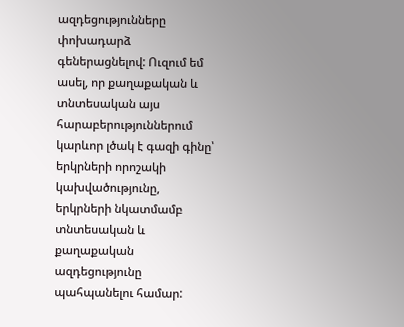ազդեցությունները փոխադարձ գեներացնելով: Ուզում եմ ասել, որ քաղաքական և տնտեսական այս հարաբերություններում կարևոր լծակ է գազի գինը՝ երկրների որոշակի կախվածությունը, երկրների նկատմամբ տնտեսական և քաղաքական ազդեցությունը պահպանելու համար: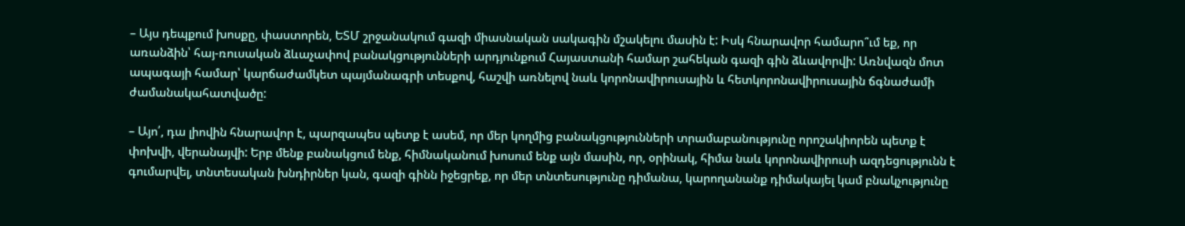– Այս դեպքում խոսքը, փաստորեն, ԵՏՄ շրջանակում գազի միասնական սակագին մշակելու մասին է: Իսկ հնարավոր համարո՞ւմ եք, որ առանձին՝ հայ-ռուսական ձևաչափով բանակցությունների արդյունքում Հայաստանի համար շահեկան գազի գին ձևավորվի: Առնվազն մոտ ապագայի համար՝ կարճաժամկետ պայմանագրի տեսքով, հաշվի առնելով նաև կորոնավիրուսային և հետկորոնավիրուսային ճգնաժամի ժամանակահատվածը:

– Այո՛, դա լիովին հնարավոր է, պարզապես պետք է ասեմ, որ մեր կողմից բանակցությունների տրամաբանությունը որոշակիորեն պետք է փոխվի, վերանայվի: Երբ մենք բանակցում ենք, հիմնականում խոսում ենք այն մասին, որ, օրինակ, հիմա նաև կորոնավիրուսի ազդեցությունն է գումարվել, տնտեսական խնդիրներ կան, գազի գինն իջեցրեք, որ մեր տնտեսությունը դիմանա, կարողանանք դիմակայել կամ բնակչությունը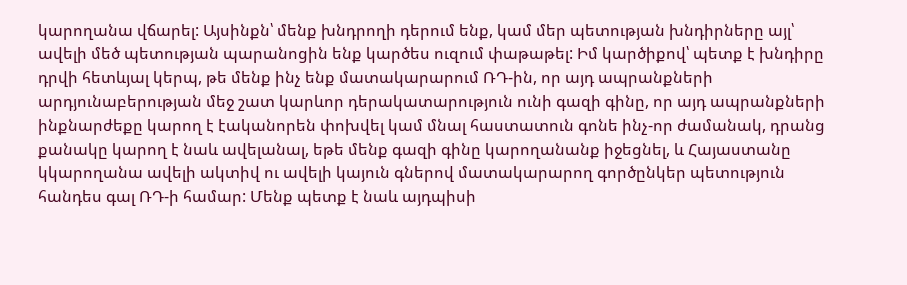կարողանա վճարել: Այսինքն՝ մենք խնդրողի դերում ենք, կամ մեր պետության խնդիրները այլ՝ ավելի մեծ պետության պարանոցին ենք կարծես ուզում փաթաթել: Իմ կարծիքով՝ պետք է խնդիրը դրվի հետևյալ կերպ, թե մենք ինչ ենք մատակարարում ՌԴ-ին, որ այդ ապրանքների արդյունաբերության մեջ շատ կարևոր դերակատարություն ունի գազի գինը, որ այդ ապրանքների ինքնարժեքը կարող է էականորեն փոխվել կամ մնալ հաստատուն գոնե ինչ-որ ժամանակ, դրանց քանակը կարող է նաև ավելանալ, եթե մենք գազի գինը կարողանանք իջեցնել, և Հայաստանը կկարողանա ավելի ակտիվ ու ավելի կայուն գներով մատակարարող գործընկեր պետություն հանդես գալ ՌԴ-ի համար: Մենք պետք է նաև այդպիսի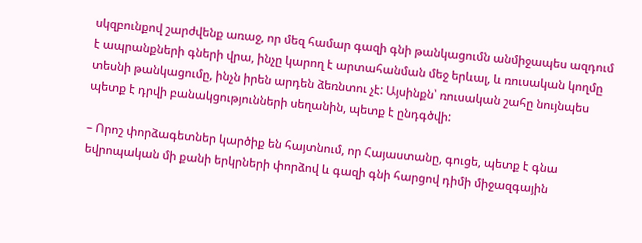սկզբունքով շարժվենք առաջ, որ մեզ համար գազի գնի թանկացումն անմիջապես ազդում է ապրանքների գների վրա, ինչը կարող է արտահանման մեջ երևալ, և ռուսական կողմը տեսնի թանկացումը, ինչն իրեն արդեն ձեռնտու չէ: Այսինքն՝ ռուսական շահը նույնպես պետք է դրվի բանակցությունների սեղանին, պետք է ընդգծվի:

– Որոշ փորձագետներ կարծիք են հայտնում, որ Հայաստանը, գուցե, պետք է գնա եվրոպական մի քանի երկրների փորձով և գազի գնի հարցով դիմի միջազգային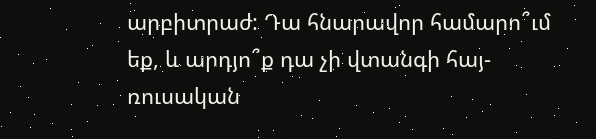արբիտրաժ: Դա հնարավոր համարո՞ւմ եք, և արդյո՞ք դա չի վտանգի հայ-ռուսական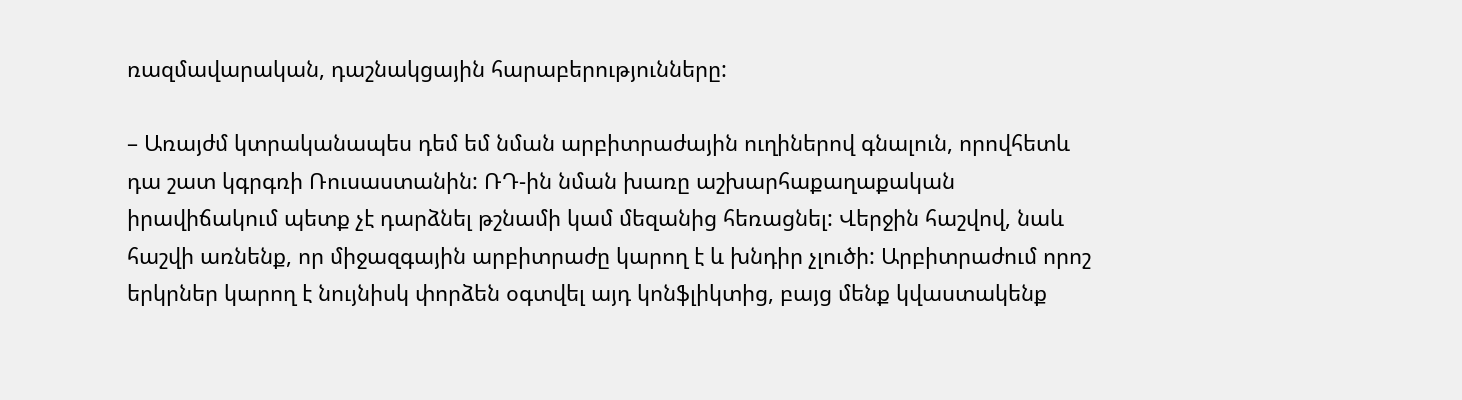ռազմավարական, դաշնակցային հարաբերությունները:

– Առայժմ կտրականապես դեմ եմ նման արբիտրաժային ուղիներով գնալուն, որովհետև դա շատ կգրգռի Ռուսաստանին: ՌԴ-ին նման խառը աշխարհաքաղաքական իրավիճակում պետք չէ դարձնել թշնամի կամ մեզանից հեռացնել: Վերջին հաշվով, նաև հաշվի առնենք, որ միջազգային արբիտրաժը կարող է և խնդիր չլուծի: Արբիտրաժում որոշ երկրներ կարող է նույնիսկ փորձեն օգտվել այդ կոնֆլիկտից, բայց մենք կվաստակենք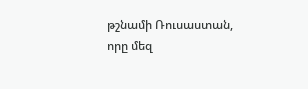թշնամի Ռուսաստան, որը մեզ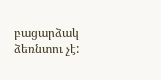բացարձակ ձեռնտու չէ: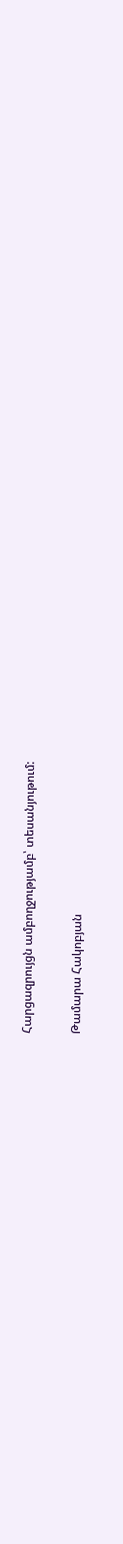Հարցազրույցն ամբողջությամբ՝ տեսանյութում:

Թամարա Հակոբյան